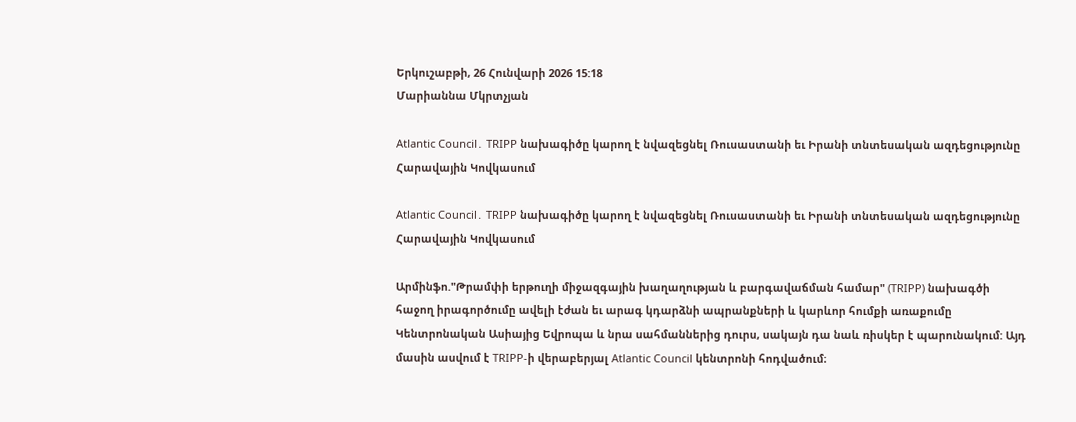Երկուշաբթի, 26 Հունվարի 2026 15:18
Մարիաննա Մկրտչյան

Atlantic Council․ TRIPP նախագիծը կարող է նվազեցնել Ռուսաստանի եւ Իրանի տնտեսական ազդեցությունը Հարավային Կովկասում

Atlantic Council․ TRIPP նախագիծը կարող է նվազեցնել Ռուսաստանի եւ Իրանի տնտեսական ազդեցությունը Հարավային Կովկասում

Արմինֆո."Թրամփի երթուղի միջազգային խաղաղության և բարգավաճման համար" (TRIPP) նախագծի հաջող իրագործումը ավելի էժան եւ արագ կդարձնի ապրանքների և կարևոր հումքի առաքումը Կենտրոնական Ասիայից Եվրոպա և նրա սահմաններից դուրս, սակայն դա նաև ռիսկեր է պարունակում: Այդ մասին ասվում է TRIPP-ի վերաբերյալ Atlantic Council կենտրոնի հոդվածում։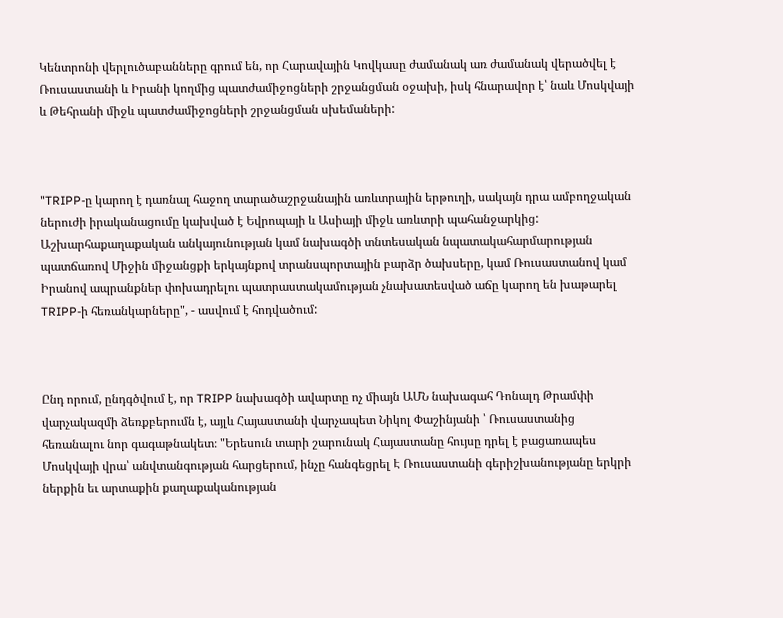Կենտրոնի վերլուծաբանները գրում են, որ Հարավային Կովկասը ժամանակ առ ժամանակ վերածվել է Ռուսաստանի և Իրանի կողմից պատժամիջոցների շրջանցման օջախի, իսկ հնարավոր է՝ նաև Մոսկվայի և Թեհրանի միջև պատժամիջոցների շրջանցման սխեմաների:



"TRIPP-ը կարող է դառնալ հաջող տարածաշրջանային առևտրային երթուղի, սակայն դրա ամբողջական ներուժի իրականացումը կախված է Եվրոպայի և Ասիայի միջև առևտրի պահանջարկից: Աշխարհաքաղաքական անկայունության կամ նախագծի տնտեսական նպատակահարմարության պատճառով Միջին միջանցքի երկայնքով տրանսպորտային բարձր ծախսերը, կամ Ռուսաստանով կամ Իրանով ապրանքներ փոխադրելու պատրաստակամության չնախատեսված աճը կարող են խաթարել TRIPP-ի հեռանկարները", - ասվում է հոդվածում:



Ընդ որում, ընդգծվում է, որ TRIPP նախագծի ավարտը ոչ միայն ԱՄՆ նախագահ Դոնալդ Թրամփի վարչակազմի ձեռքբերումն է, այլև Հայաստանի վարչապետ Նիկոլ Փաշինյանի ՝ Ռուսաստանից հեռանալու նոր գագաթնակետ։ "Երեսուն տարի շարունակ Հայաստանը հույսը դրել է բացառապես Մոսկվայի վրա՝ անվտանգության հարցերում, ինչը հանգեցրել Է Ռուսաստանի գերիշխանությանը երկրի ներքին եւ արտաքին քաղաքականության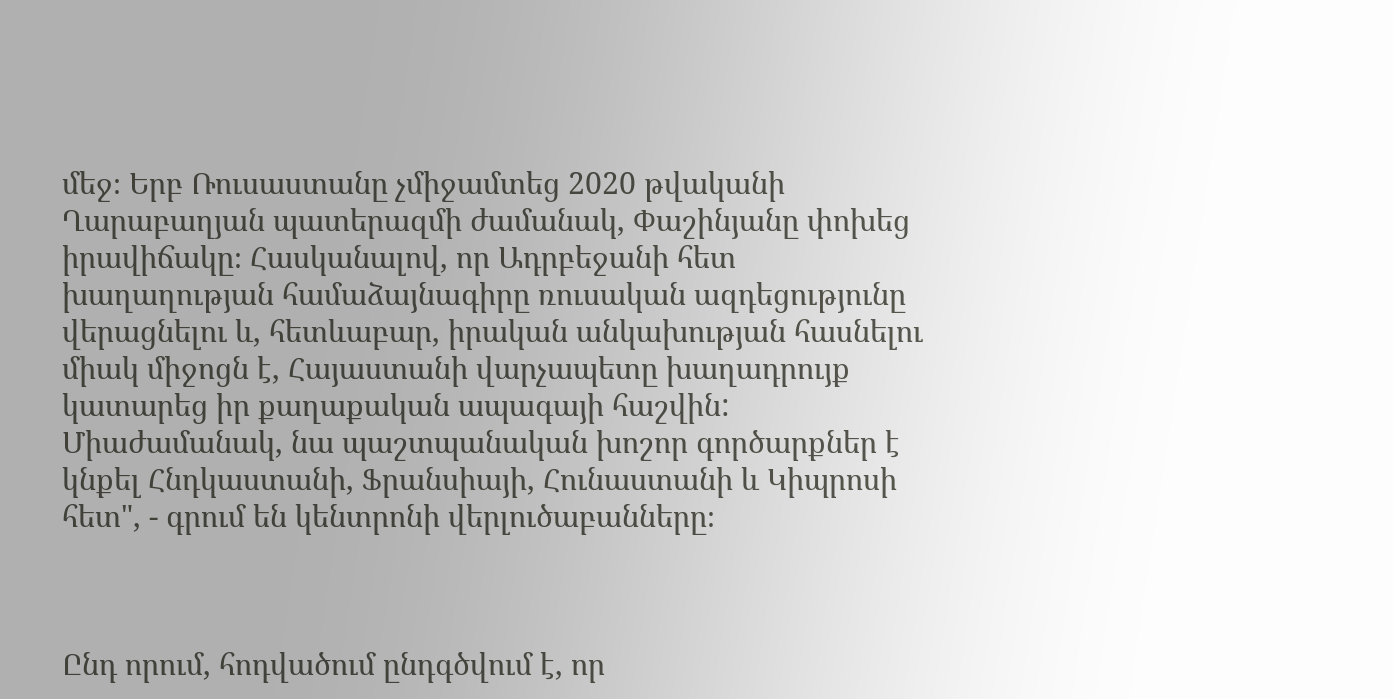մեջ։ Երբ Ռուսաստանը չմիջամտեց 2020 թվականի Ղարաբաղյան պատերազմի ժամանակ, Փաշինյանը փոխեց իրավիճակը։ Հասկանալով, որ Ադրբեջանի հետ խաղաղության համաձայնագիրը ռուսական ազդեցությունը վերացնելու և, հետևաբար, իրական անկախության հասնելու միակ միջոցն է, Հայաստանի վարչապետը խաղադրույք կատարեց իր քաղաքական ապագայի հաշվին: Միաժամանակ, նա պաշտպանական խոշոր գործարքներ է կնքել Հնդկաստանի, Ֆրանսիայի, Հունաստանի և Կիպրոսի հետ", - գրում են կենտրոնի վերլուծաբանները։



Ընդ որում, հոդվածում ընդգծվում է, որ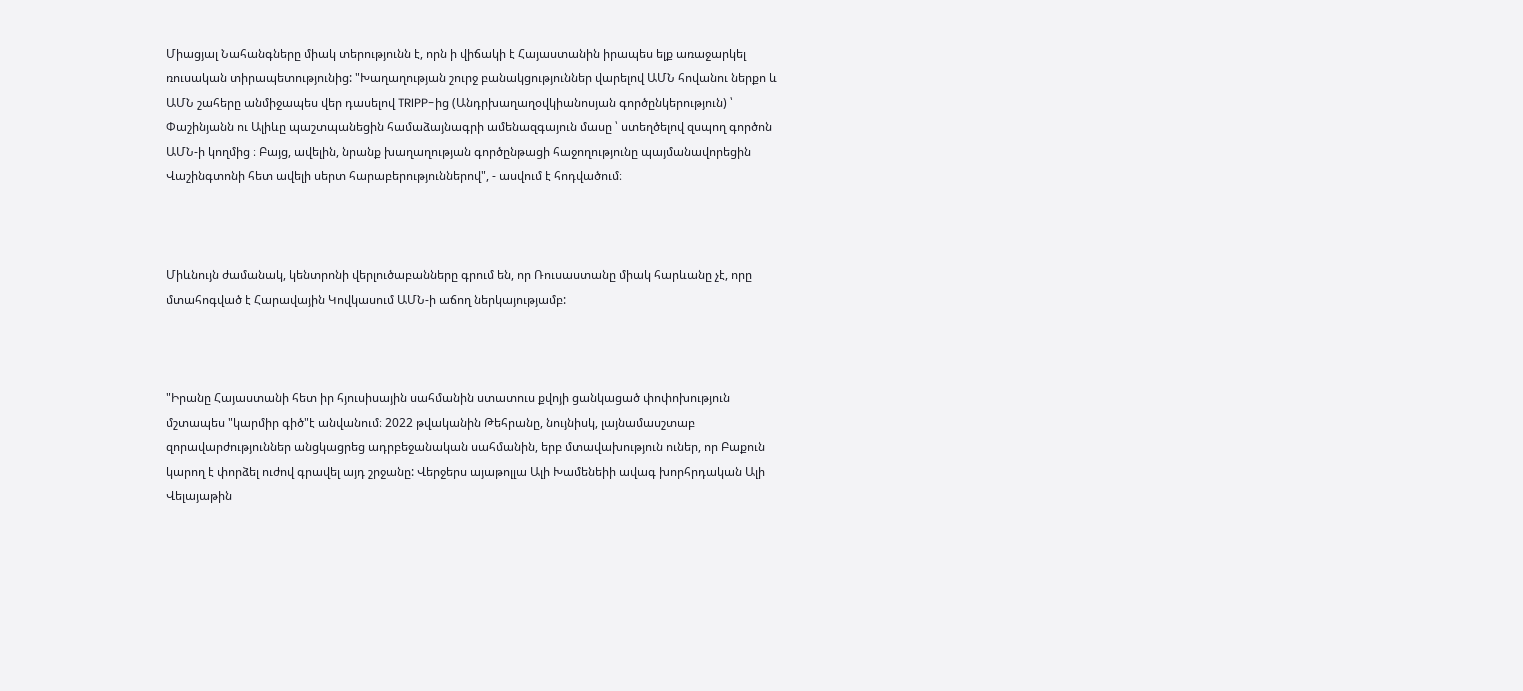Միացյալ Նահանգները միակ տերությունն է, որն ի վիճակի է Հայաստանին իրապես ելք առաջարկել ռուսական տիրապետությունից: "Խաղաղության շուրջ բանակցություններ վարելով ԱՄՆ հովանու ներքո և ԱՄՆ շահերը անմիջապես վեր դասելով TRIPP-ից (Անդրխաղաղօվկիանոսյան գործընկերություն) ՝ Փաշինյանն ու Ալիևը պաշտպանեցին համաձայնագրի ամենազգայուն մասը ՝ ստեղծելով զսպող գործոն ԱՄՆ-ի կողմից ։ Բայց, ավելին, նրանք խաղաղության գործընթացի հաջողությունը պայմանավորեցին Վաշինգտոնի հետ ավելի սերտ հարաբերություններով", - ասվում է հոդվածում։



Միևնույն ժամանակ, կենտրոնի վերլուծաբանները գրում են, որ Ռուսաստանը միակ հարևանը չէ, որը մտահոգված է Հարավային Կովկասում ԱՄՆ-ի աճող ներկայությամբ:



"Իրանը Հայաստանի հետ իր հյուսիսային սահմանին ստատուս քվոյի ցանկացած փոփոխություն մշտապես "կարմիր գիծ"է անվանում։ 2022 թվականին Թեհրանը, նույնիսկ, լայնամասշտաբ զորավարժություններ անցկացրեց ադրբեջանական սահմանին, երբ մտավախություն ուներ, որ Բաքուն կարող է փորձել ուժով գրավել այդ շրջանը: Վերջերս այաթոլլա Ալի Խամենեիի ավագ խորհրդական Ալի Վելայաթին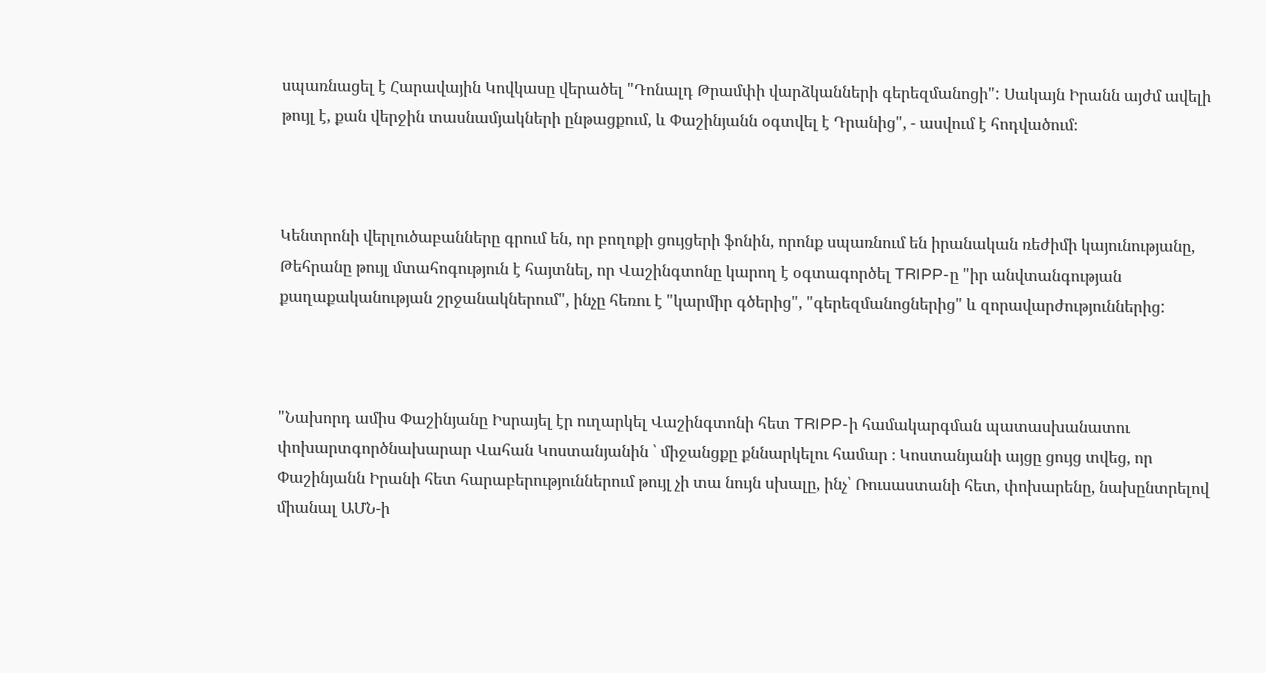սպառնացել է Հարավային Կովկասը վերածել "Դոնալդ Թրամփի վարձկանների գերեզմանոցի": Սակայն Իրանն այժմ ավելի թույլ է, քան վերջին տասնամյակների ընթացքում, և Փաշինյանն օգտվել է Դրանից", - ասվում է հոդվածում։



Կենտրոնի վերլուծաբանները գրում են, որ բողոքի ցույցերի ֆոնին, որոնք սպառնում են իրանական ռեժիմի կայունությանը, Թեհրանը թույլ մտահոգություն է հայտնել, որ Վաշինգտոնը կարող է օգտագործել TRIPP-ը "իր անվտանգության քաղաքականության շրջանակներում", ինչը հեռու է "կարմիր գծերից", "գերեզմանոցներից" և զորավարժություններից:



"Նախորդ ամիս Փաշինյանը Իսրայել էր ուղարկել Վաշինգտոնի հետ TRIPP-ի համակարգման պատասխանատու փոխարտգործնախարար Վահան Կոստանյանին ՝ միջանցքը քննարկելու համար ։ Կոստանյանի այցը ցույց տվեց, որ Փաշինյանն Իրանի հետ հարաբերություններում թույլ չի տա նույն սխալը, ինչ՝ Ռուսաստանի հետ, փոխարենը, նախընտրելով միանալ ԱՄՆ-ի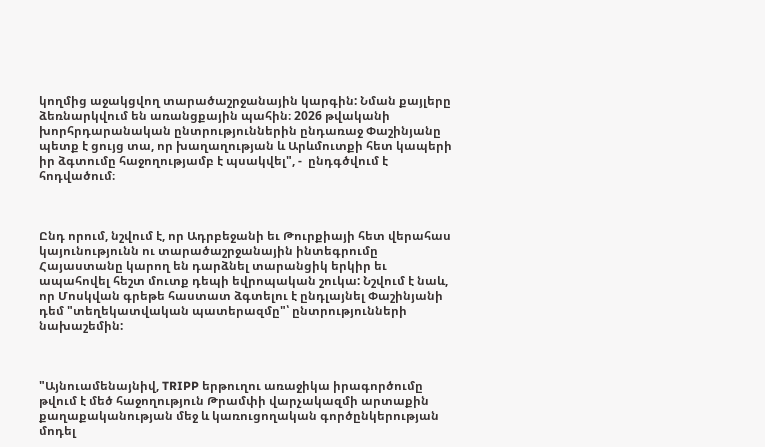կողմից աջակցվող տարածաշրջանային կարգին: Նման քայլերը ձեռնարկվում են առանցքային պահին։ 2026 թվականի խորհրդարանական ընտրություններին ընդառաջ Փաշինյանը պետք է ցույց տա, որ խաղաղության և Արևմուտքի հետ կապերի իր ձգտումը հաջողությամբ է պսակվել", -  ընդգծվում է հոդվածում։



Ընդ որում, նշվում է, որ Ադրբեջանի եւ Թուրքիայի հետ վերահաս կայունությունն ու տարածաշրջանային ինտեգրումը Հայաստանը կարող են դարձնել տարանցիկ երկիր եւ ապահովել հեշտ մուտք դեպի եվրոպական շուկա: Նշվում է նաև, որ Մոսկվան գրեթե հաստատ ձգտելու է ընդլայնել Փաշինյանի դեմ "տեղեկատվական պատերազմը"՝ ընտրությունների նախաշեմին:



"Այնուամենայնիվ, TRIPP երթուղու առաջիկա իրագործումը թվում է մեծ հաջողություն Թրամփի վարչակազմի արտաքին քաղաքականության մեջ և կառուցողական գործընկերության մոդել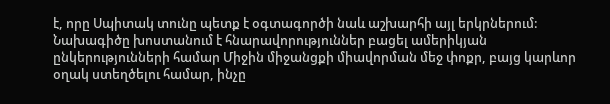է, որը Սպիտակ տունը պետք է օգտագործի նաև աշխարհի այլ երկրներում: Նախագիծը խոստանում է հնարավորություններ բացել ամերիկյան ընկերությունների համար Միջին միջանցքի միավորման մեջ փոքր, բայց կարևոր օղակ ստեղծելու համար, ինչը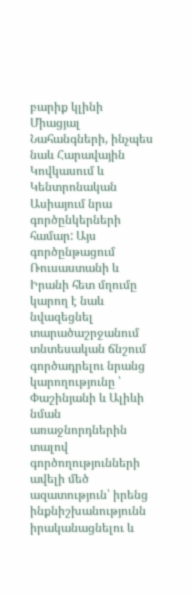բարիք կլինի Միացյալ Նահանգների, ինչպես նաև Հարավային Կովկասում և Կենտրոնական Ասիայում նրա գործընկերների համար: Այս գործընթացում Ռուսաստանի և Իրանի հետ մղումը կարող է նաև նվազեցնել տարածաշրջանում տնտեսական ճնշում գործադրելու նրանց կարողությունը ՝ Փաշինյանի և Ալիևի նման առաջնորդներին տալով գործողությունների ավելի մեծ ազատություն՝ իրենց ինքնիշխանությունն իրականացնելու և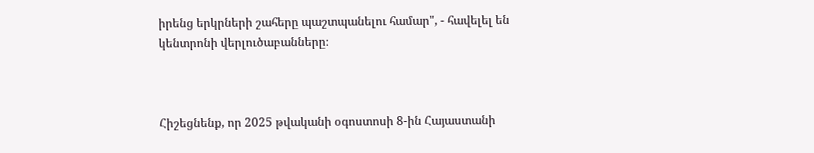իրենց երկրների շահերը պաշտպանելու համար", - հավելել են կենտրոնի վերլուծաբանները։



Հիշեցնենք, որ 2025 թվականի օգոստոսի 8-ին Հայաստանի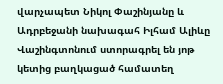վարչապետ Նիկոլ Փաշինյանը և Ադրբեջանի նախագահ Իլհամ Ալիևը Վաշինգտոնում ստորագրել են յոթ կետից բաղկացած համատեղ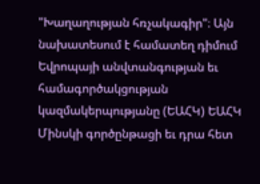"Խաղաղության հռչակագիր"։ Այն նախատեսում է համատեղ դիմում Եվրոպայի անվտանգության եւ համագործակցության կազմակերպությանը (ԵԱՀԿ) ԵԱՀԿ Մինսկի գործընթացի եւ դրա հետ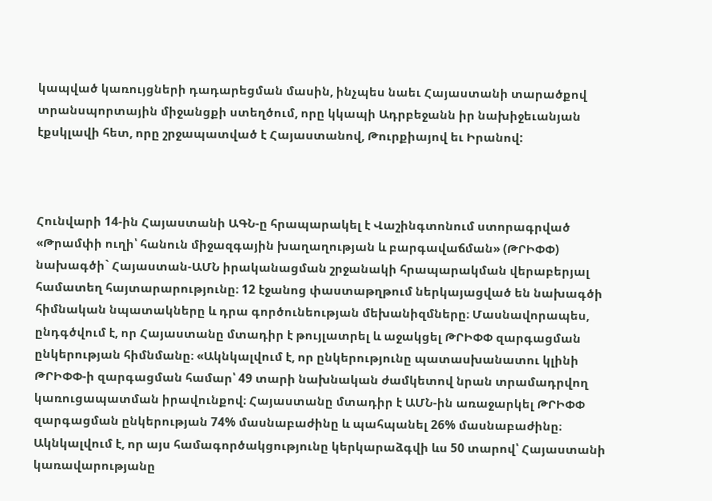կապված կառույցների դադարեցման մասին, ինչպես նաեւ Հայաստանի տարածքով տրանսպորտային միջանցքի ստեղծում, որը կկապի Ադրբեջանն իր նախիջեւանյան էքսկլավի հետ, որը շրջապատված է Հայաստանով, Թուրքիայով եւ Իրանով:



Հունվարի 14-ին Հայաստանի ԱԳՆ-ը հրապարակել է Վաշինգտոնում ստորագրված «Թրամփի ուղի՝ հանուն միջազգային խաղաղության և բարգավաճման» (ԹՐԻՓՓ) նախագծի` Հայաստան-ԱՄՆ իրականացման շրջանակի հրապարակման վերաբերյալ համատեղ հայտարարությունը։ 12 էջանոց փաստաթղթում ներկայացված են նախագծի հիմնական նպատակները և դրա գործունեության մեխանիզմները։ Մասնավորապես, ընդգծվում է, որ Հայաստանը մտադիր է թույլատրել և աջակցել ԹՐԻՓՓ զարգացման ընկերության հիմնմանը։ «Ակնկալվում է, որ ընկերությունը պատասխանատու կլինի ԹՐԻՓՓ-ի զարգացման համար՝ 49 տարի նախնական ժամկետով նրան տրամադրվող կառուցապատման իրավունքով։ Հայաստանը մտադիր է ԱՄՆ-ին առաջարկել ԹՐԻՓՓ զարգացման ընկերության 74% մասնաբաժինը և պահպանել 26% մասնաբաժինը։ Ակնկալվում է, որ այս համագործակցությունը կերկարաձգվի ևս 50 տարով՝ Հայաստանի կառավարությանը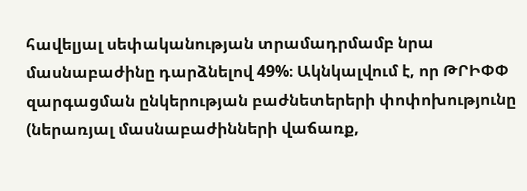հավելյալ սեփականության տրամադրմամբ նրա մասնաբաժինը դարձնելով 49%։ Ակնկալվում է, որ ԹՐԻՓՓ զարգացման ընկերության բաժնետերերի փոփոխությունը (ներառյալ մասնաբաժինների վաճառք,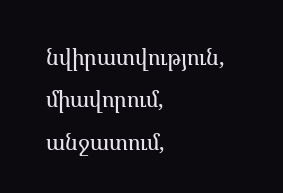նվիրատվություն, միավորում, անջատում,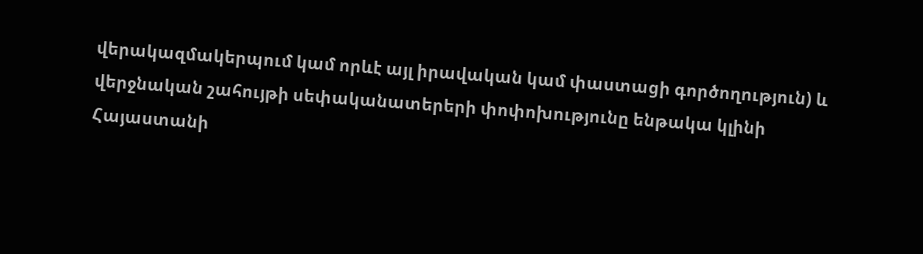վերակազմակերպում կամ որևէ այլ իրավական կամ փաստացի գործողություն) և վերջնական շահույթի սեփականատերերի փոփոխությունը ենթակա կլինի Հայաստանի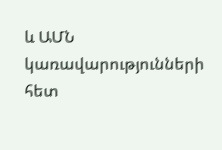և ԱՄՆ կառավարությունների հետ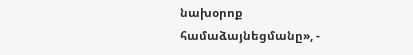նախօրոք համաձայնեցմանը», -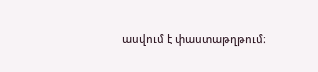ասվում է փաստաթղթում։